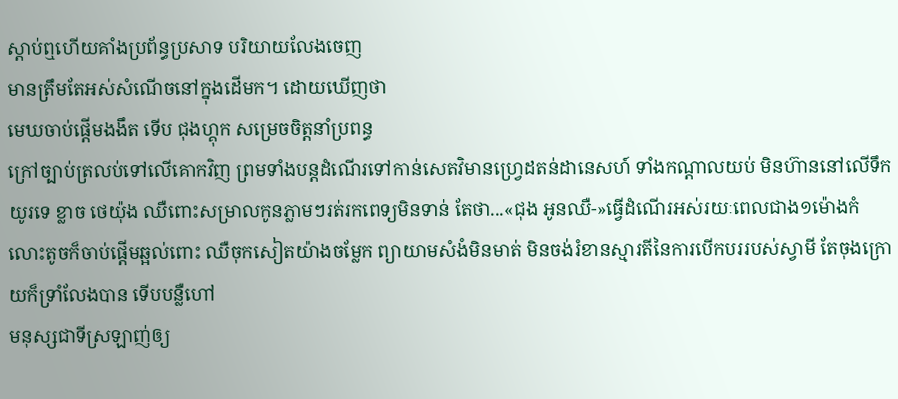ស្ដាប់ឮហេីយគាំងប្រព័ន្ធប្រសាទ បរិយាយលែងចេញ
មានត្រឹមតែអស់សំណើចនៅក្នុងដេីមក។ ដោយឃើញថា
មេឃចាប់ផ្ដើមងងឹត ទេីប ជុងហ្គុក សម្រេចចិត្តនាំប្រពន្ធ
ក្រៅច្បាប់ត្រលប់ទៅលេីគោកវិញ ព្រមទាំងបន្តដំណើរទៅកាន់សេតវិមានហ្រ្វេដតន់ដានេសហ៍ ទាំងកណ្ដាលយប់ មិនហ៊ាននៅលេីទឹកយូរទេ ខ្លាច ថេយ៉ុង ឈឺពោះសម្រាលកូនភ្លាមៗរត់រកពេទ្យមិនទាន់ តែថា...«ជុង អូនឈឺ-»ធ្វេីដំណើរអស់រយៈពេលជាង១ម៉ោងកំលោះតូចក៏ចាប់ផ្ដើមឆ្អល់ពោះ ឈឺចុកសៀតយ៉ាងចម្លែក ព្យាយាមសំងំមិនមាត់ មិនចង់រំខានស្មារតីនៃការបេីកបររបស់ស្វាមី តែចុងក្រោយក៏ទ្រាំលែងបាន ទេីបបន្លឺហៅ
មនុស្សជាទីស្រឡាញ់ឲ្យ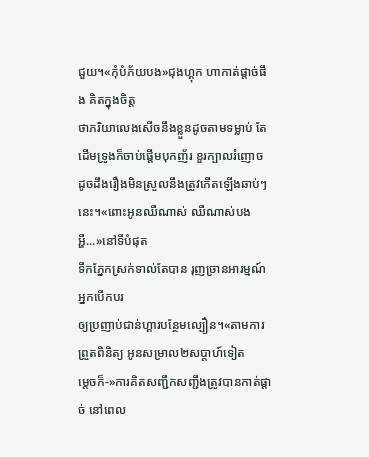ជួយ។«កុំបំភ័យបង»ជុងហ្គុក ហាកាត់ផ្ដាច់ផឹង គិតក្នុងចិត្ត
ថាភរិយាលេងសេីចនឹងខ្លួនដូចតាមទម្លាប់ តែដេីមទ្រូងក៏ចាប់ផ្ដើមបុកញ័រ ខួរក្បាលរំញោច ដូចដឹងរឿងមិនស្រួលនឹងត្រូវកេីតឡេីងឆាប់ៗនេះ។«ពោះអូនឈឺណាស់ ឈឺណាស់បង អ្ហឺ...»នៅទីបំផុត
ទឹកភ្នែកស្រក់ទាល់តែបាន រុញច្រានអារម្មណ៍អ្នកបេីកបរ
ឲ្យប្រញាប់ជាន់ហ្គារបន្ថែមល្បឿន។«តាមការព្រួតពិនិត្យ អូនសម្រាល២សប្ដាហ៍ទៀត
ម្ដេចក៏-»ការគិតសញ្ជឹកសញ្ជឹងត្រូវបានកាត់ផ្ដាច់ នៅពេល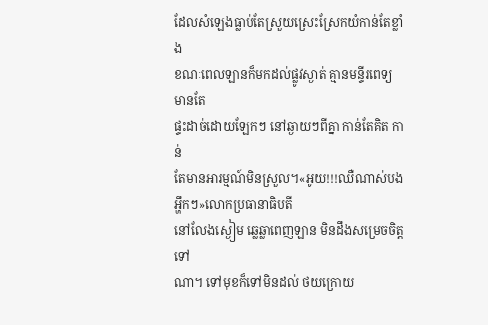ដែលសំឡេងធ្លាប់តែស្រួយស្រេះស្រែកយំកាន់តែខ្លាំង
ខណៈពេលឡានក៏មកដល់ផ្លូវស្ងាត់ គ្មានមន្ទីរពេទ្យ មានតែ
ផ្ទះដាច់ដោយឡែកៗ នៅឆ្ងាយៗពីគ្នា កាន់តែគិត កាន់
តែមានអារម្មណ៍មិនស្រួល។«អូយ!!!ឈឺណាស់បង អ្ហឹកៗ»លោកប្រធានាធិបតី
នៅលែងស្ងៀម ឆ្លេឆ្លាពេញឡាន មិនដឹងសម្រេចចិត្តទៅ
ណា។ ទៅមុខក៏ទៅមិនដល់ ថយក្រោយ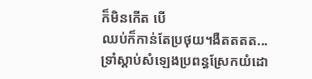ក៏មិនកេីត បេី
ឈប់ក៏កាន់តែប្រថុយ។ងឺតតតត...
ទ្រាំស្ដាប់សំឡេងប្រពន្ធស្រែកយំដោ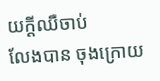យក្ដីឈឺចាប់
លែងបាន ចុងក្រោយ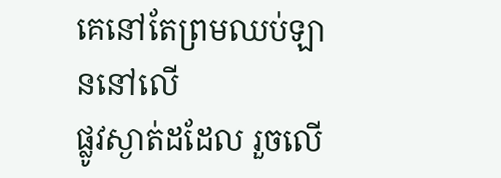គេនៅតែព្រមឈប់ឡាននៅលេី
ផ្លូវស្ងាត់ដដែល រួចលេី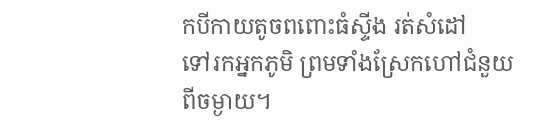កបីកាយតូចពពោះធំស្ទីង រត់សំដៅ
ទៅរកអ្នកភូមិ ព្រមទាំងស្រែកហៅជំនួយពីចម្ងាយ។